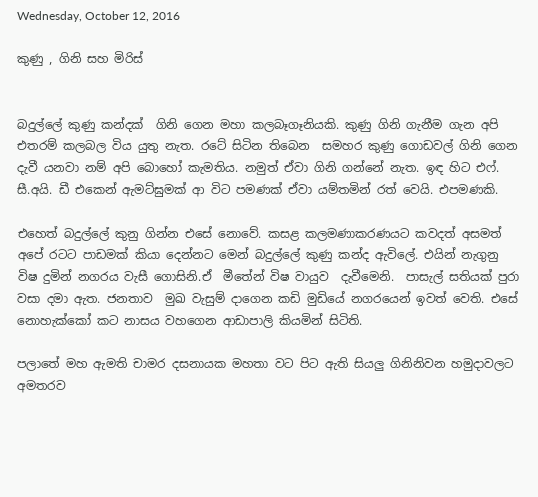Wednesday, October 12, 2016

කුණු , ගිනි සහ මිරිස්


බදුල්ලේ කුණු කන්දක්  ගිනි ගෙන මහා කලබෑගෑනියකි. කුණු ගිනි ගැනීම ගැන අපි එතරම් කලබල විය යුතු නැත. රටේ සිටින තිබෙන  සමහර කුණු ගොඩවල් ගිනි ගෙන දැවී යනවා නම් අපි බොහෝ කැමතිය. නමුත් ඒවා ගිනි ගන්නේ නැත. ඉඳ හිට එෆ්. සී.අයි. ඩී එකෙන් ඇමට්ඝුමක් ආ විට පමණක් ඒවා යම්තමින් රත් වෙයි. එපමණකි.

එහෙත් බදුල්ලේ කුනු ගින්න එසේ නොවේ. කසළ කලමණාකරණයට කවදත් අසමත් අපේ රටට පාඩමක් කියා දෙන්නට මෙන් බදුල්ලේ කුණු කන්ද ඇවිලේ. එයින් නැගුනු විෂ දුමින් නගරය වැසී ගොසිනි.ඒ  මීතේන් විෂ වායුව  දැවීමෙනි.  පාසැල් සතියක් පුරා වසා දමා ඇත. ජනතාව  මුඛ වැසුම් දාගෙන කඩි මුඩියේ නගරයෙන් ඉවත් වෙති. එසේ නොහැක්කෝ කට නාසය වහගෙන ආඩාපාලි කියමින් සිටිති.

පලාතේ මහ ඇමති චාමර දසනායක මහතා වට පිට ඇති සියලු ගිනිනිවන හමුදාවලට අමතරව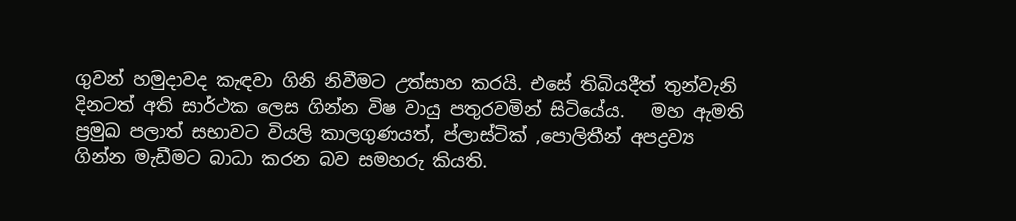ගුවන් හමුදාවද කැඳවා ගිනි නිවීමට උත්සාහ කරයි. එසේ තිබියදීත් තුන්වැනි දිනටත් අති සාර්ථක ලෙස ගින්න විෂ වායු පතුරවමින් සිටියේය.   මහ ඇමති ප්‍රමුඛ පලාත් සභාවට වියලි කාලගුණයත්, ප්ලාස්ටික් ,පොලිතීන් අපද්‍රව්‍ය ගින්න මැඩීමට බාධා කරන බව සමහරු කියති.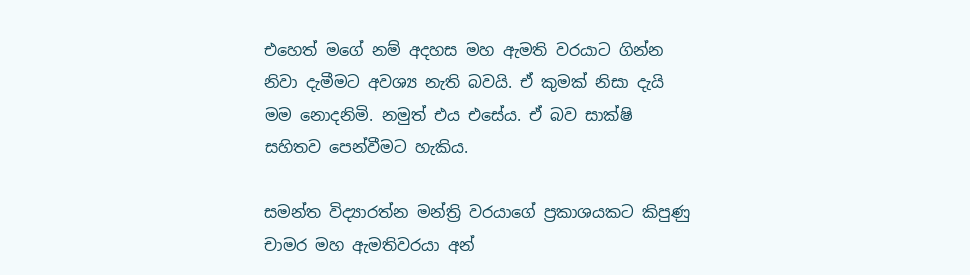එහෙත් මගේ නම් අදහස මහ ඇමති වරයාට ගින්න නිවා දැමීමට අවශ්‍ය නැති බවයි. ඒ කුමක් නිසා දැයි මම නොදනිමි. නමුත් එය එසේය. ඒ බව සාක්ෂි සහිතව පෙන්වීමට හැකිය.

සමන්ත විද්‍යාරත්න මන්ත්‍රි වරයාගේ ප්‍රකාශයකට කිපුණු චාමර මහ ඇමතිවරයා අන්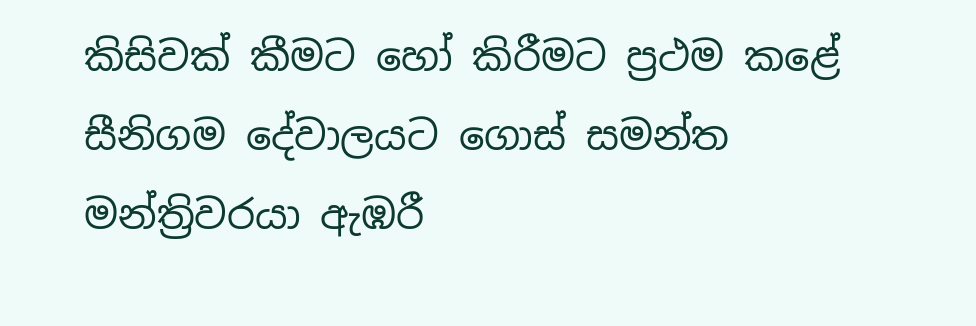කිසිවක් කීමට හෝ කිරීමට ප්‍රථම කළේ සීනිගම දේවාලයට ගොස් සමන්ත මන්ත්‍රිවරයා ඇඹරී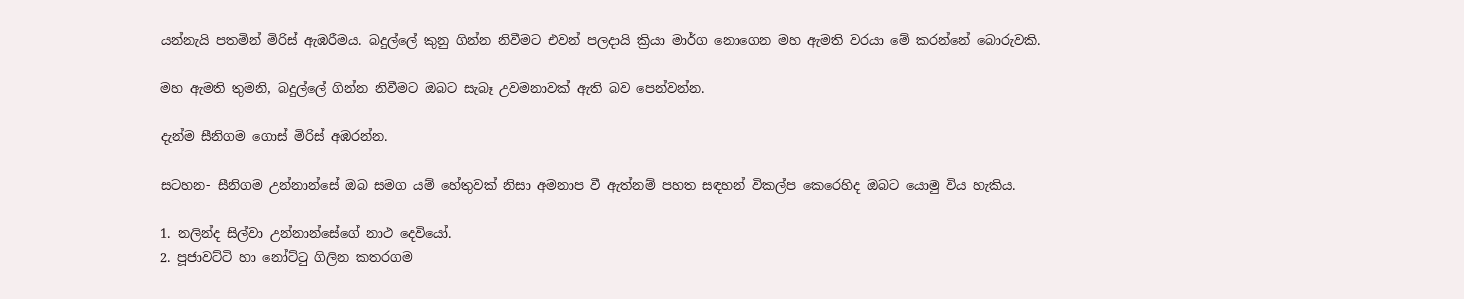යන්නැයි පතමින් මිරිස් ඇඹරීමය. බදුල්ලේ කුනු ගින්න නිවීමට එවන් පලදායි ක්‍රියා මාර්ග නොගෙන මහ ඇමති වරයා මේ කරන්නේ බොරුවකි.

මහ ඇමති තුමනි, බදුල්ලේ ගින්න නිවීමට ඔබට සැබෑ උවමනාවක් ඇති බව පෙන්වන්න.

දැන්ම සීනිගම ගොස් මිරිස් අඹරන්න.

සටහන- සීනිගම උන්නාන්සේ ඔබ සමග යම් හේතුවක් නිසා අමනාප වී ඇත්නම් පහත සඳහන් විකල්ප කෙරෙහිද ඔබට යොමු විය හැකිය.

1. නලින්ද සිල්වා උන්නාන්සේගේ නාථ දෙවියෝ.
2. පූජාවට්ටි හා නෝට්‍ටු ගිලින කතරගම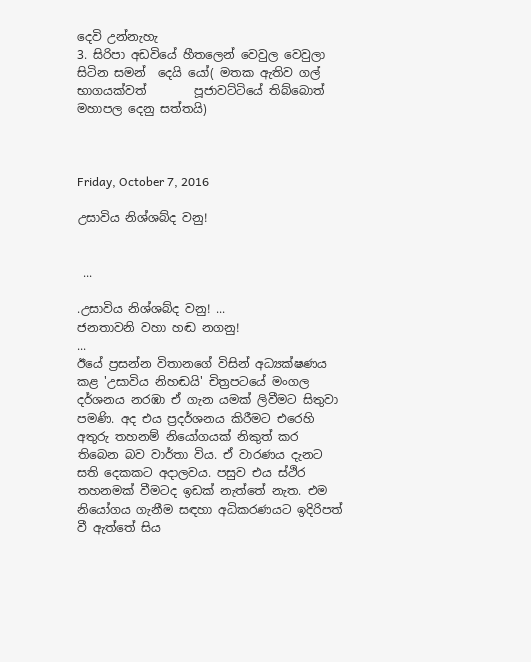දෙවි උන්නැහැ
3. සිරිපා අඩවියේ හීතලෙන් වෙවුල වෙවුලා සිටින සමන්  දෙයි යෝ( මතක ඇතිව ගල් භාගයක්වත්        පූජාවට්ටියේ තිබ්බොත් මහාපල දෙනු සත්තයි)



Friday, October 7, 2016

උසාවිය නිශ්ශබ්ද වනු!


 ...

.උසාවිය නිශ්ශබ්ද වනු! ...
ජනතාවනි වහා හඬ නගනු!
...
ඊයේ ප්‍රසන්න විතානගේ විසින් අධ්‍යක්ෂණය කළ 'උසාවිය නිහඬයි' චිත්‍රපටයේ මංගල දර්ශනය නරඹා ඒ ගැන යමක් ලිවීමට සිතුවා පමණි. අද එය ප්‍රදර්ශනය කිරීමට එරෙහි අතුරු තහනම් නියෝගයක් නිකුත් කර තිබෙන බව වාර්තා විය. ඒ වාරණය දැනට සති දෙකකට අදාලවය. පසුව එය ස්ථිර තහනමක් වීමටද ඉඩක් නැත්තේ නැත. එම නියෝගය ගැනීම සඳහා අධිකරණයට ඉදිරිපත් වී ඇත්තේ සිය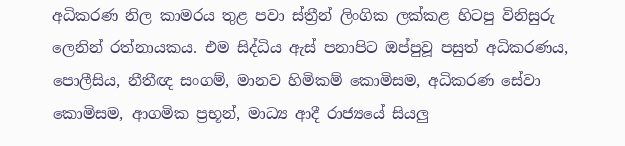අධිකරණ නිල කාමරය තුළ පවා ස්ත්‍රීන් ලිංගික ලක්කළ හිටපු විනිසුරු ලෙනින් රත්නායකය. එම සිද්ධිය ඇස් පනාපිට ඔප්පුවූ පසුත් අධිකරණය, පොලීසිය, නීතීඥ සංගම්, මානව හිමිකම් කොමිසම, අධිකරණ සේවා කොමිසම, ආගමික ප්‍රභූන්, මාධ්‍ය ආදී රාජ්‍යයේ සියලු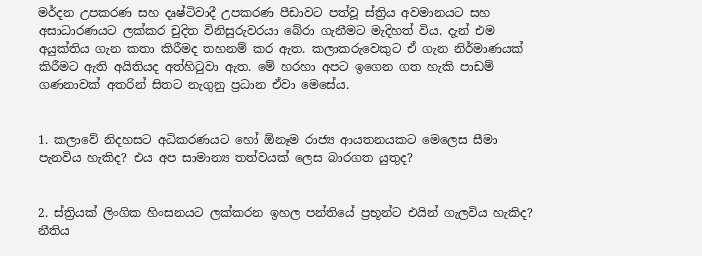මර්දන උපකරණ සහ දෘෂ්ටිවාදී උපකරණ පීඩාවට පත්වූ ස්ත්‍රිය අවමානයට සහ අසාධාරණයට ලක්කර චුදිත විනිසුරුවරයා බේරා ගැනීමට මැදිහත් විය. දැන් එම අයුක්තිය ගැන කතා කිරීමද තහනම් කර ඇත. කලාකරුවෙකුට ඒ ගැන නිර්මාණයක් කිරීමට ඇති අයිතියද අත්හිටුවා ඇත. මේ හරහා අපට ඉගෙන ගත හැකි පාඩම් ගණනාවක් අතරින් සිතට නැගුනු ප්‍රධාන ඒවා මෙසේය.


1. කලාවේ නිදහසට අධිකරණයට හෝ ඕනෑම රාජ්‍ය ආයතනයකට මෙලෙස සීමා පැනවිය හැකිද? එය අප සාමාන්‍ය තත්වයක් ලෙස බාරගත යුතුද?


2. ස්ත්‍රියක් ලිංගික හිංසනයට ලක්කරන ඉහල පන්තියේ ප්‍රභූන්ට එයින් ගැලවිය හැකිද? නීතිය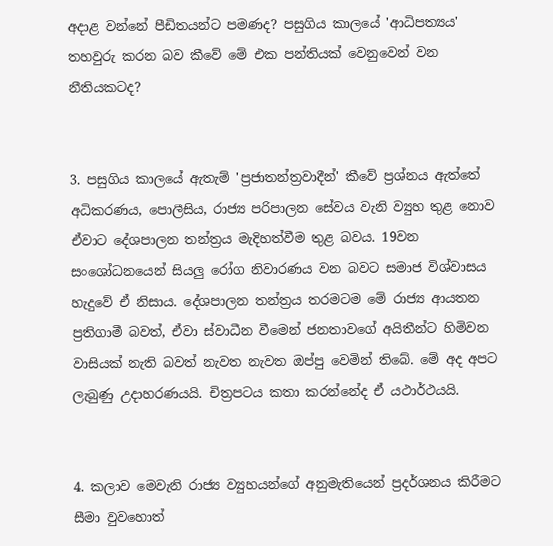අදාළ වන්නේ පීඩිතයන්ට පමණද? පසුගිය කාලයේ 'ආධිපත්‍යය' තහවුරු කරන බව කීවේ මේ එක පන්තියක් වෙනුවෙන් වන නීතියකටද?


3. පසුගිය කාලයේ ඇතැම් 'ප්‍රජාතන්ත්‍රවාදීන්' කීවේ ප්‍රශ්නය ඇත්තේ අධිකරණය, පොලීසිය, රාජ්‍ය පරිපාලන සේවය වැනි ව්‍යුහ තුළ නොව ඒවාට දේශපාලන තන්ත්‍රය මැදිහත්වීම තුළ බවය. 19වන සංශෝධනයෙන් සියලු රෝග නිවාරණය වන බවට සමාජ විශ්වාසය හැදුවේ ඒ නිසාය. දේශපාලන තන්ත්‍රය තරමටම මේ රාජ්‍ය ආයතන ප්‍රතිගාමී බවත්, ඒවා ස්වාධීන වීමෙන් ජනතාවගේ අයිතීන්ට හිමිවන වාසියක් නැති බවත් නැවත නැවත ඔප්පු වෙමින් තිබේ. මේ අද අපට ලැබුණු උදාහරණයයි. චිත්‍රපටය කතා කරන්නේද ඒ යථාර්ථයයි.


4. කලාව මෙවැනි රාජ්‍ය ව්‍යුහයන්ගේ අනුමැතියෙන් ප්‍රදර්ශනය කිරීමට සීමා වුවහොත්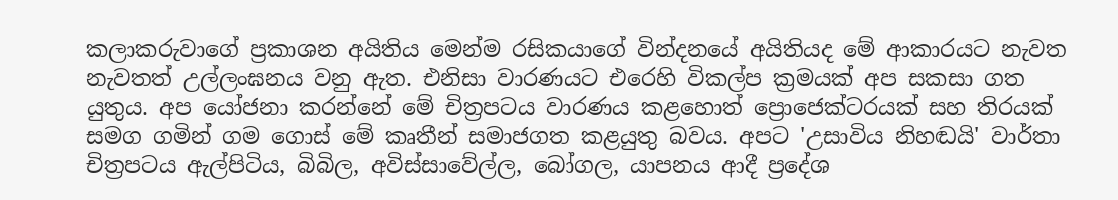කලාකරුවාගේ ප්‍රකාශන අයිතිය මෙන්ම රසිකයාගේ වින්දනයේ අයිතියද මේ ආකාරයට නැවත නැවතත් උල්ලංඝනය වනු ඇත. එනිසා වාරණයට එරෙහි විකල්ප ක්‍රමයක් අප සකසා ගත යුතුය. අප යෝජනා කරන්නේ මේ චිත්‍රපටය වාරණය කළහොත් ප්‍රොජෙක්ටරයක් සහ තිරයක් සමග ගමින් ගම ගොස් මේ කෘතීන් සමාජගත කළයුතු බවය. අපට 'උසාවිය නිහඬයි' වාර්තා චිත්‍රපටය ඇල්පිටිය, බිබිල, අවිස්සාවේල්ල, බෝගල, යාපනය ආදී ප්‍රදේශ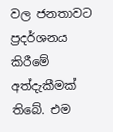වල ජනතාවට ප්‍රදර්ශනය කිරීමේ අත්දැකීමක් තිබේ. එම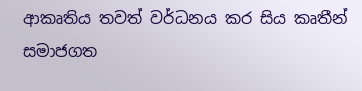ආකෘතිය තවත් වර්ධනය කර සිය කෘතීන් සමාජගත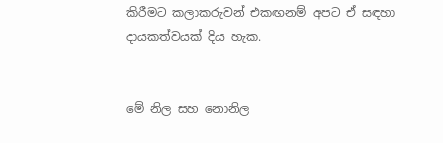කිරීමට කලාකරුවන් එකඟනම් අපට ඒ සඳහා දායකත්වයක් දිය හැක.


මේ නිල සහ නොනිල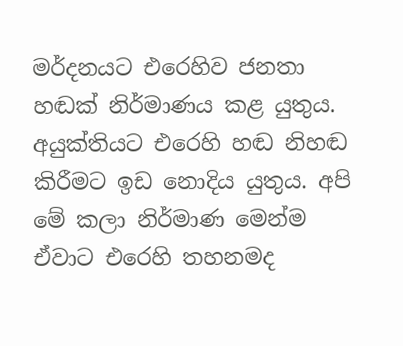මර්දනයට එරෙහිව ජනතා හඬක් නිර්මාණය කළ යුතුය. අයුක්තියට එරෙහි හඬ නිහඬ කිරීමට ඉඩ නොදිය යුතුය. අපි මේ කලා නිර්මාණ මෙන්ම ඒවාට එරෙහි තහනමද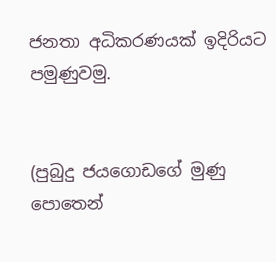ජනතා අධිකරණයක් ඉදිරියට පමුණුවමු.


(පුබුදු ජයගොඩගේ මුණු පොතෙන්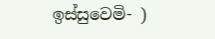ඉස්සුවෙමි- )